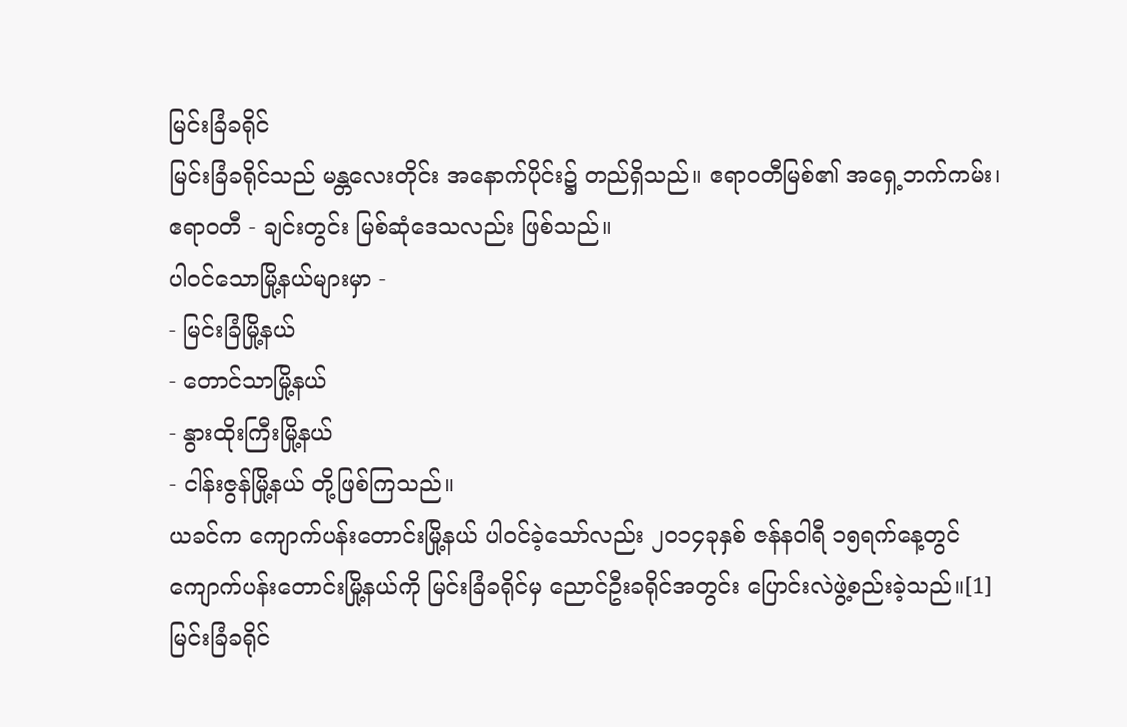မြင်းခြံခရိုင်
မြင်းခြံခရိုင်သည် မန္တလေးတိုင်း အနောက်ပိုင်း၌ တည်ရှိသည်။ ဧရာဝတီမြစ်၏ အရှေ့ဘက်ကမ်း၊ ဧရာဝတီ - ချင်းတွင်း မြစ်ဆုံဒေသလည်း ဖြစ်သည်။
ပါဝင်သောမြို့နယ်များမှာ -
- မြင်းခြံမြို့နယ်
- တောင်သာမြို့နယ်
- နွားထိုးကြီးမြို့နယ်
- ငါန်းဇွန်မြို့နယ် တို့ဖြစ်ကြသည်။
ယခင်က ကျောက်ပန်းတောင်းမြို့နယ် ပါဝင်ခဲ့သော်လည်း ၂၀၁၄ခုနှစ် ဇန်နဝါရီ ၁၅ရက်နေ့တွင် ကျောက်ပန်းတောင်းမြို့နယ်ကို မြင်းခြံခရိုင်မှ ညောင်ဦးခရိုင်အတွင်း ပြောင်းလဲဖွဲ့စည်းခဲ့သည်။[1]
မြင်းခြံခရိုင်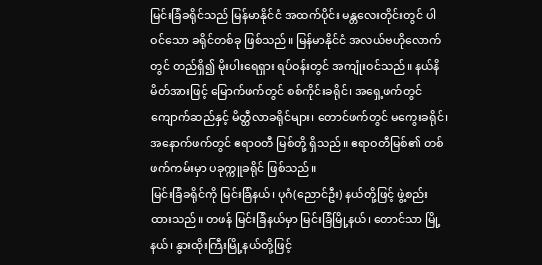မြင်းခြံခရိုင်သည် မြန်မာနိုင်ငံ အထက်ပိုင်း မန္တလေးတိုင်းတွင် ပါဝင်သော ခရိုင်တစ်ခု ဖြစ်သည်။ မြန်မာနိုင်ငံ အလယ်ဗဟိုလောက်တွင် တည်ရှိ၍ မိုးပါးရေရှား ရပ်ဝန်းတွင် အကျုံးဝင်သည်။ နယ်နိမိတ်အားဖြင့် မြောက်ဖက်တွင် စစ်ကိုင်းခရိုင်၊ အရှေ့ဖက်တွင် ကျောက်ဆည်နှင့် မိတ္ထီလာခရိုင်များ၊ တောင်ဖက်တွင် မကွေးခရိုင်၊ အနောက်ဖက်တွင် ဧရာဝတီ မြစ်တို့ ရှိသည်။ ဧရာဝတီမြစ်၏ တစ်ဖက်ကမ်းမှာ ပခုက္ကူခရိုင် ဖြစ်သည်။
မြင်းခြံခရိုင်ကို မြင်းခြံနယ်၊ ပုဂံ(ညောင်ဦး) နယ်တို့ဖြင့် ဖွဲ့စည်းထားသည်။ တဖန် မြင်းခြံနယ်မှာ မြင်းခြံမြို့နယ်၊ တောင်သာ မြို့နယ်၊ နွားထိုးကြီးမြို့နယ်တို့ဖြင့်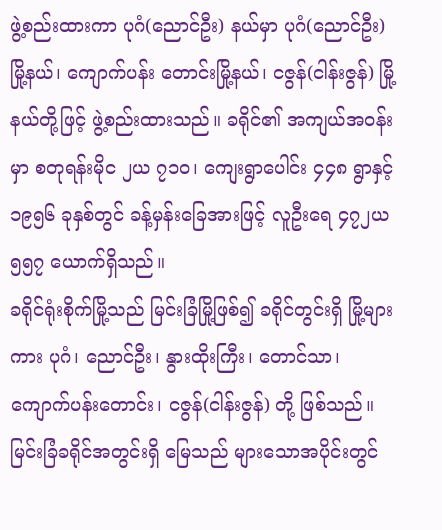ဖွဲ့စည်းထားကာ ပုဂံ(ညောင်ဦး) နယ်မှာ ပုဂံ(ညောင်ဦး)မြို့နယ်၊ ကျောက်ပန်း တောင်းမြို့နယ်၊ ငဇွန်(ငါန်းဇွန်) မြို့နယ်တို့ဖြင့် ဖွဲ့စည်းထားသည်။ ခရိုင်၏ အကျယ်အဝန်းမှာ စတုရန်းမိုင ၂ယ ၇၁ဝ၊ ကျေးရွာပေါင်း ၄၄၈ ရွာနှင့် ၁၉၅၆ ခုနှစ်တွင် ခန့်မှန်းခြေအားဖြင့် လူဦးရေ ၄၇၂ယ ၅၅၇ ယောက်ရှိသည်။
ခရိုင်ရုံးစိုက်မြို့သည် မြင်းခြံမြို့ဖြစ်၍ ခရိုင်တွင်းရှိ မြို့များကား ပုဂံ၊ ညောင်ဦး၊ နွားထိုးကြီး၊ တောင်သာ၊ ကျောက်ပန်းတောင်း၊ ငဇွန်(ငါန်းဇွန်) တို့ ဖြစ်သည်။
မြင်းခြံခရိုင်အတွင်းရှိ မြေသည် များသောအပိုင်းတွင်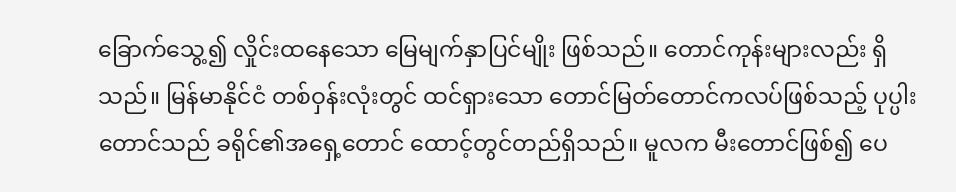ခြောက်သွေ့၍ လှိုင်းထနေသော မြေမျက်နှာပြင်မျိုး ဖြစ်သည်။ တောင်ကုန်းများလည်း ရှိသည်။ မြန်မာနိုင်ငံ တစ်ဝှန်းလုံးတွင် ထင်ရှားသော တောင်မြတ်တောင်ကလပ်ဖြစ်သည့် ပုပ္ပါးတောင်သည် ခရိုင်၏အရှေ့တောင် ထောင့်တွင်တည်ရှိသည်။ မူလက မီးတောင်ဖြစ်၍ ပေ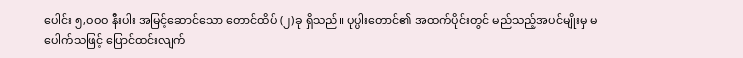ပေါင်း ၅,ဝဝဝ နီးပါး အမြင့်ဆောင်သော တောင်ထိပ် (၂)ခု ရှိသည်။ ပုပ္ပါးတောင်၏ အထက်ပိုင်းတွင် မည်သည့်အပင်မျိုးမှ မပေါက်သဖြင့် ပြောင်ထင်းလျက်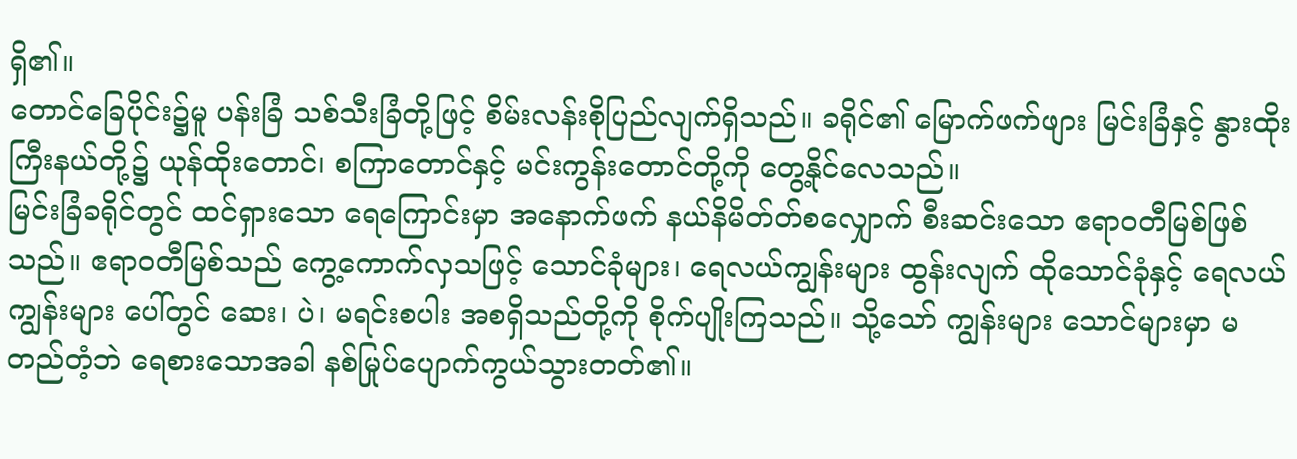ရှိ၏။
တောင်ခြေပိုင်း၌မူ ပန်းခြံ သစ်သီးခြံတို့ဖြင့် စိမ်းလန်းစိုပြည်လျက်ရှိသည်။ ခရိုင်၏ မြောက်ဖက်ဖျား မြင်းခြံနှင့် နွားထိုးကြီးနယ်တို့၌ ယုန်ထိုးတောင်၊ စကြာတောင်နှင့် မင်းကွန်းတောင်တို့ကို တွေ့နိုင်လေသည်။
မြင်းခြံခရိုင်တွင် ထင်ရှားသော ရေကြောင်းမှာ အနောက်ဖက် နယ်နိမိတ်တ်စလျှောက် စီးဆင်းသော ဧရာဝတီမြစ်ဖြစ်သည်။ ဧရာဝတီမြစ်သည် ကွေ့ကောက်လှသဖြင့် သောင်ခုံများ၊ ရေလယ်ကျွန်းများ ထွန်းလျက် ထိုသောင်ခုံနှင့် ရေလယ်ကျွန်းများ ပေါ်တွင် ဆေး၊ ပဲ၊ မရင်းစပါး အစရှိသည်တို့ကို စိုက်ပျိုးကြသည်။ သို့သော် ကျွန်းများ သောင်များမှာ မတည်တံ့ဘဲ ရေစားသောအခါ နစ်မြုပ်ပျောက်ကွယ်သွားတတ်၏။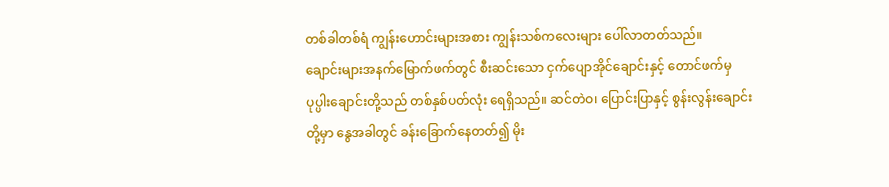တစ်ခါတစ်ရံ ကျွန်းဟောင်းများအစား ကျွန်းသစ်ကလေးများ ပေါ်လာတတ်သည်။
ချောင်းများအနက်မြောက်ဖက်တွင် စီးဆင်းသော ငှက်ပျောအိုင်ချောင်းနှင့် တောင်ဖက်မှ ပုပ္ပါးချောင်းတို့သည် တစ်နှစ်ပတ်လုံး ရေရှိသည်။ ဆင်တဲဝ၊ ပြောင်းပြာနှင့် စွန်းလွန်းချောင်းတို့မှာ နွေအခါတွင် ခန်းခြောက်နေတတ်၍ မိုး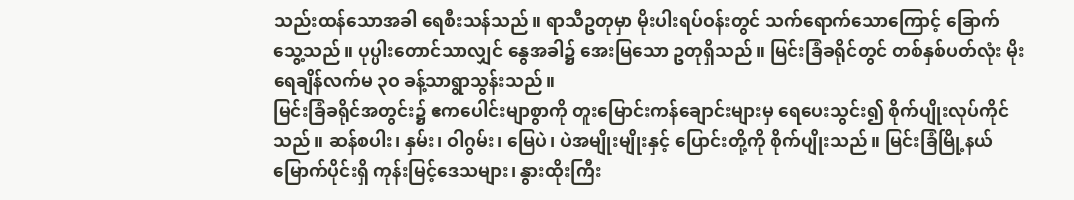သည်းထန်သောအခါ ရေစီးသန်သည်။ ရာသီဥတုမှာ မိုးပါးရပ်ဝန်းတွင် သက်ရောက်သောကြောင့် ခြောက်သွေ့သည်။ ပုပ္ပါးတောင်သာလျှင် နွေအခါ၌ အေးမြသော ဥတုရှိသည်။ မြင်းခြံခရိုင်တွင် တစ်နှစ်ပတ်လုံး မိုးရေချိန်လက်မ ၃ဝ ခန့်သာရွာသွန်းသည်။
မြင်းခြံခရိုင်အတွင်း၌ ဧကပေါင်းမျာစွာကို တူးမြောင်းကန်ချောင်းများမှ ရေပေးသွင်း၍ စိုက်ပျိုးလုပ်ကိုင်သည်။ ဆန်စပါး၊ နှမ်း၊ ဝါဂွမ်း၊ မြေပဲ၊ ပဲအမျိုးမျိုးနှင့် ပြောင်းတို့ကို စိုက်ပျိုးသည်။ မြင်းခြံမြို့နယ် မြောက်ပိုင်းရှိ ကုန်းမြင့်ဒေသများ၊ နွားထိုးကြီး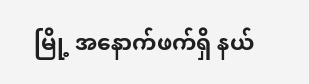မြို့ အနောက်ဖက်ရှိ နယ်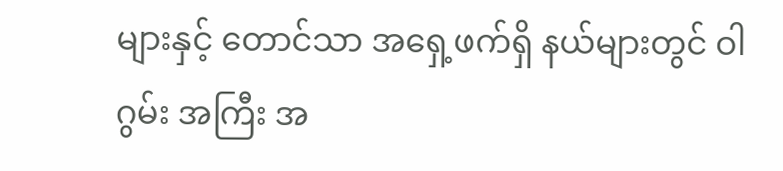များနှင့် တောင်သာ အရှေ့ဖက်ရှိ နယ်များတွင် ဝါဂွမ်း အကြီး အ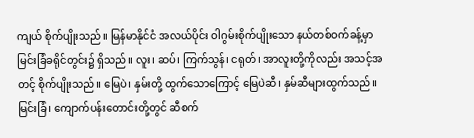ကျယ် စိုက်ပျိုးသည်။ မြန်မာနိုင်ငံ အလယ်ပိုင်း ဝါဂွမ်းစိုက်ပျိုးသော နယ်တစ်ဝက်ခန့်မှာ မြင်းခြံခရိုင်တွင်း၌ ရှိသည်။ လူး၊ ဆပ်၊ ကြက်သွန်၊ ငရုတ်၊ အာလူးတို့ကိုလည်း အသင့်အတင့် စိုက်ပျိုးသည်။ မြေပဲ၊ နှမ်းတို့ ထွက်သောကြောင့် မြေပဲဆီ၊ နှမ်ဆီများထွက်သည်။ မြင်းခြံ၊ ကျောက်ပန်းတောင်းတို့တွင် ဆီစက်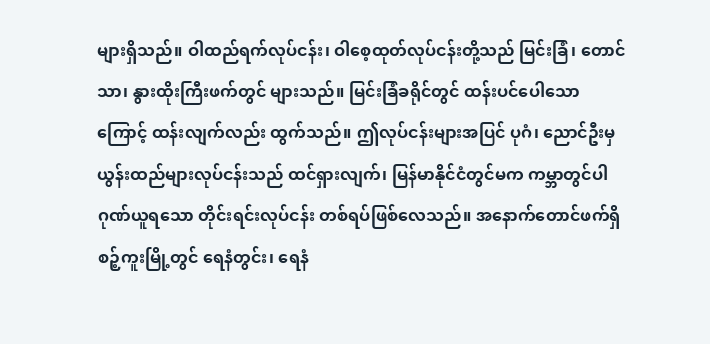များရှိသည်။ ဝါထည်ရက်လုပ်ငန်း၊ ဝါစေ့ထုတ်လုပ်ငန်းတို့သည် မြင်းခြံ၊ တောင်သာ၊ နွားထိုးကြီးဖက်တွင် များသည်။ မြင်းခြံခရိုင်တွင် ထန်းပင်ပေါသောကြောင့် ထန်းလျက်လည်း ထွက်သည်။ ဤလုပ်ငန်းများအပြင် ပုဂံ၊ ညောင်ဦးမှ ယွန်းထည်များလုပ်ငန်းသည် ထင်ရှားလျက်၊ မြန်မာနိုင်ငံတွင်မက ကမ္ဘာတွင်ပါ ဂုဏ်ယူရသော တိုင်းရင်းလုပ်ငန်း တစ်ရပ်ဖြစ်လေသည်။ အနောက်တောင်ဖက်ရှိ စဉ့်ကူးမြို့တွင် ရေနံတွင်း၊ ရေနံ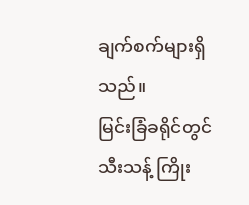ချက်စက်များရှိသည်။
မြင်းခြံခရိုင်တွင် သီးသန့် ကြိုး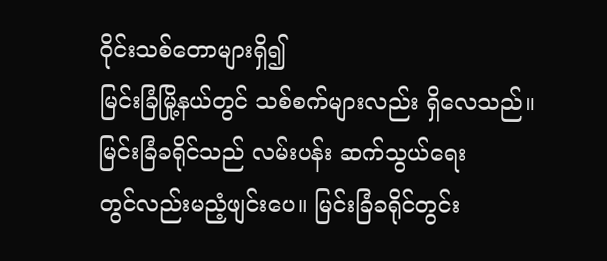ဝိုင်းသစ်တောများရှိ၍
မြင်းခြံမြို့နယ်တွင် သစ်စက်များလည်း ရှိလေသည်။
မြင်းခြံခရိုင်သည် လမ်းပန်း ဆက်သွယ်ရေး
တွင်လည်းမညံ့ဖျင်းပေ။ မြင်းခြံခရိုင်တွင်း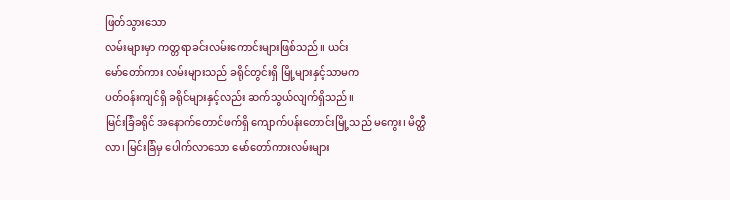ဖြတ်သွားသော
လမ်းများမှာ ကတ္တရာခင်းလမ်းကောင်းများဖြစ်သည်။ ယင်း
မော်တော်ကား လမ်းများသည် ခရိုင်တွင်းရှိ မြို့များနှင့်သာမက
ပတ်ဝန်းကျင်ရှိ ခရိုင်များနှင့်လည်း ဆက်သွယ်လျက်ရှိသည်။
မြင်းခြံခရိုင် အနောက်တောင်ဖက်ရှိ ကျောက်ပန်းတောင်းမြို့သည် မကွေး၊ မိတ္ထီလာ၊ မြင်းခြံမှ ပေါက်လာသော မော်တော်ကားလမ်းများ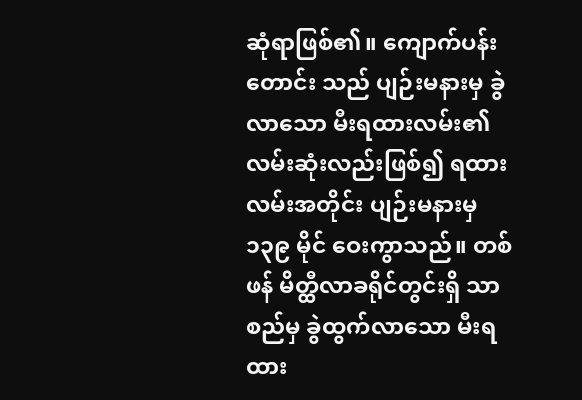ဆုံရာဖြစ်၏။ ကျောက်ပန်းတောင်း သည် ပျဉ်းမနားမှ ခွဲလာသော မီးရထားလမ်း၏ လမ်းဆုံးလည်းဖြစ်၍ ရထားလမ်းအတိုင်း ပျဉ်းမနားမှ ၁၃၉ မိုင် ဝေးကွာသည်။ တစ်ဖန် မိတ္ထီလာခရိုင်တွင်းရှိ သာစည်မှ ခွဲထွက်လာသော မီးရထား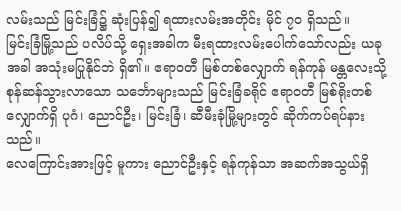လမ်းသည် မြင်းခြံ၌ ဆုံးပြန်၍ ရထားလမ်းအတိုင်း မိုင် ၇ဝ ရှိသည်။
မြင်းခြံမြို့သည် ပလိပ်သို့ ရှေးအခါက မီးရထားလမ်းပေါက်သော်လည်း ယခုအခါ အသုံးမပြုနိုင်ဘဲ ရှိ၏။ ဧရာဝတီ မြစ်တစ်လျှောက် ရန်ကုန် မန္တလေးသို့ စုန်ဆန်သွားလာသော သင်္ဘောများသည် မြင်းခြံခရိုင် ဧရာဝတီ မြစ်ရိုးတစ်လျှောက်ရှိ ပုဂံ၊ ညောင်ဦး၊ မြင်းခြံ၊ ဆီမီးခုံမြို့များတွင် ဆိုက်ကပ်ရပ်နားသည်။
လေကြောင်းအားဖြင့် မူကား ညောင်ဦးနှင့် ရန်ကုန်သာ အဆက်အသွယ်ရှိ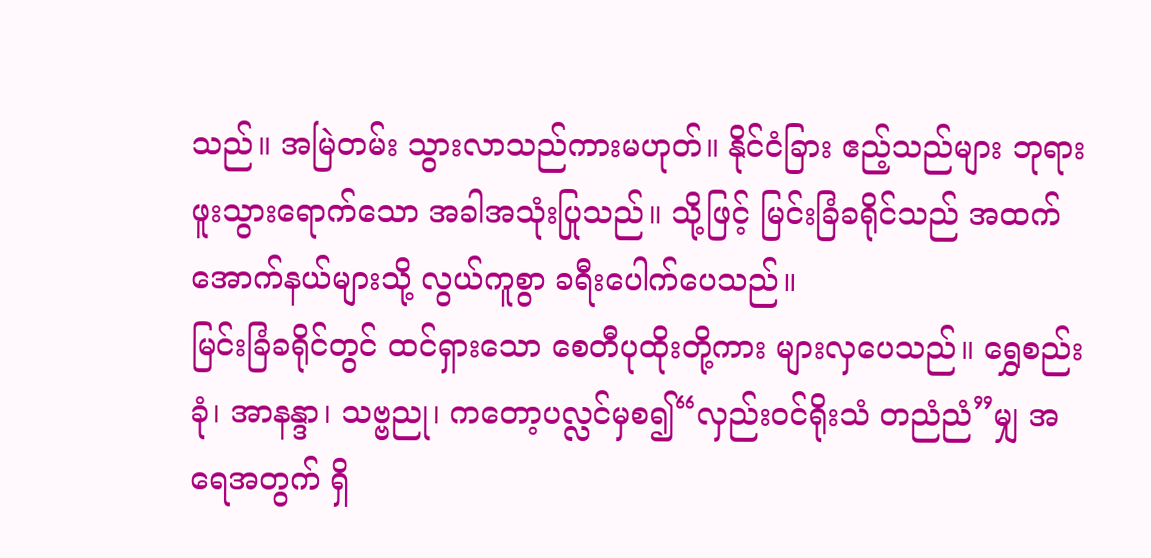သည်။ အမြဲတမ်း သွားလာသည်ကားမဟုတ်။ နိုင်ငံခြား ဧည့်သည်များ ဘုရားဖူးသွားရောက်သော အခါအသုံးပြုသည်။ သို့ဖြင့် မြင်းခြံခရိုင်သည် အထက်အောက်နယ်များသို့ လွယ်ကူစွာ ခရီးပေါက်ပေသည်။
မြင်းခြံခရိုင်တွင် ထင်ရှားသော စေတီပုထိုးတို့ကား များလှပေသည်။ ရွှေစည်းခုံ၊ အာနန္ဒာ၊ သဗ္ဗညု၊ ကတော့ပလ္လင်မှစ၍“လှည်းဝင်ရိုးသံ တညံညံ”မျှ အရေအတွက် ရှိ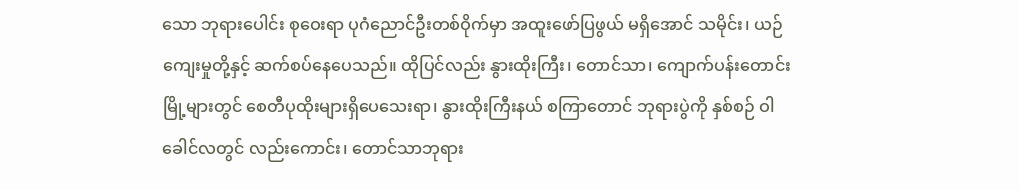သော ဘုရားပေါင်း စုဝေးရာ ပုဂံညောင်ဦးတစ်ဝိုက်မှာ အထူးဖော်ပြဖွယ် မရှိအောင် သမိုင်း၊ ယဉ်ကျေးမှုတို့နှင့် ဆက်စပ်နေပေသည်။ ထိုပြင်လည်း နွားထိုးကြီး၊ တောင်သာ၊ ကျောက်ပန်းတောင်းမြို့များတွင် စေတီပုထိုးများရှိပေသေးရာ၊ နွားထိုးကြီးနယ် စကြာတောင် ဘုရားပွဲကို နှစ်စဉ် ဝါခေါင်လတွင် လည်းကောင်း၊ တောင်သာဘုရား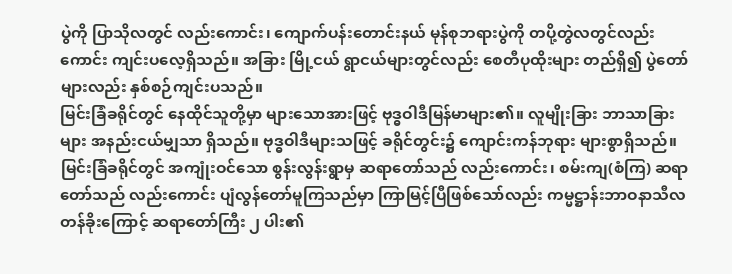ပွဲကို ပြာသိုလတွင် လည်းကောင်း၊ ကျောက်ပန်းတောင်းနယ် မုန်စုဘရားပွဲကို တပို့တွဲလတွင်လည်းကောင်း ကျင်းပလေ့ရှိသည်။ အခြား မြို့ငယ် ရွာငယ်များတွင်လည်း စေတီပုထိုးများ တည်ရှိ၍ ပွဲတော်များလည်း နှစ်စဉ်ကျင်းပသည်။
မြင်းခြံခရိုင်တွင် နေထိုင်သူတို့မှာ များသောအားဖြင့် ဗုဒ္ဓဝါဒီမြန်မာများ၏။ လူမျိုးခြား ဘာသာခြားများ အနည်းငယ်မျှသာ ရှိသည်။ ဗုဒ္ဓဝါဒီများသဖြင့် ခရိုင်တွင်း၌ ကျောင်းကန်ဘုရား များစွာရှိသည်။ မြင်းခြံခရိုင်တွင် အကျုံးဝင်သော စွန်းလွန်းရွာမှ ဆရာတော်သည် လည်းကောင်း၊ စမ်းကျ(စံကြ) ဆရာတော်သည် လည်းကောင်း ပျံလွန်တော်မူကြသည်မှာ ကြာမြင့်ပြီဖြစ်သော်လည်း ကမ္မဋ္ဌာန်းဘာဝနာသီလတန်ခိုးကြောင့် ဆရာတော်ကြီး ၂ ပါး၏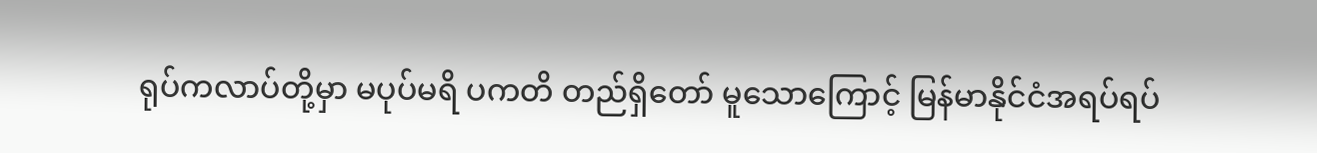ရုပ်ကလာပ်တို့မှာ မပုပ်မရိ ပကတိ တည်ရှိတော် မူသောကြောင့် မြန်မာနိုင်ငံအရပ်ရပ်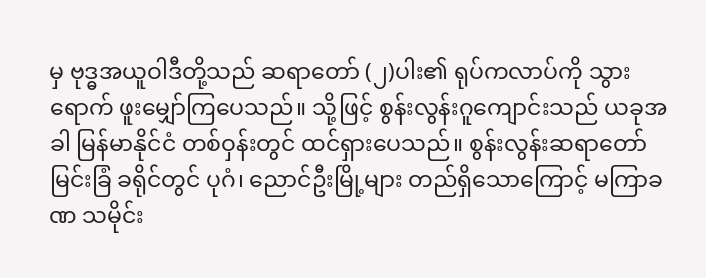မှ ဗုဒ္ဓအယူဝါဒီတို့သည် ဆရာတော် (၂)ပါး၏ ရုပ်ကလာပ်ကို သွားရောက် ဖူးမျှော်ကြပေသည်။ သို့ဖြင့် စွန်းလွန်းဂူကျောင်းသည် ယခုအခါ မြန်မာနိုင်ငံ တစ်ဝှန်းတွင် ထင်ရှားပေသည်။ စွန်းလွန်းဆရာတော်
မြင်းခြံ ခရိုင်တွင် ပုဂံ၊ ညောင်ဦးမြို့များ တည်ရှိသောကြောင့် မကြာခဏ သမိုင်း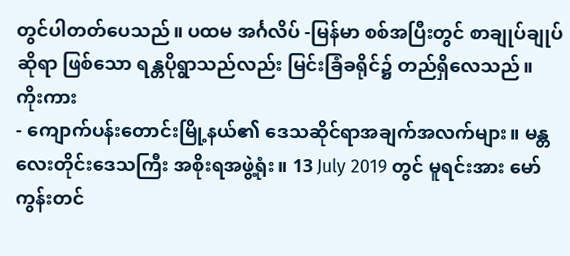တွင်ပါတတ်ပေသည်။ ပထမ အင်္ဂလိပ် -မြန်မာ စစ်အပြီးတွင် စာချုပ်ချုပ်ဆိုရာ ဖြစ်သော ရန္တပိုရွာသည်လည်း မြင်းခြံခရိုင်၌ တည်ရှိလေသည်။
ကိုးကား
- ကျောက်ပန်းတောင်းမြို့နယ်၏ ဒေသဆိုင်ရာအချက်အလက်များ။ မန္တလေးတိုင်းဒေသကြီး အစိုးရအဖွဲ့ရုံး။ 13 July 2019 တွင် မူရင်းအား မော်ကွန်းတင်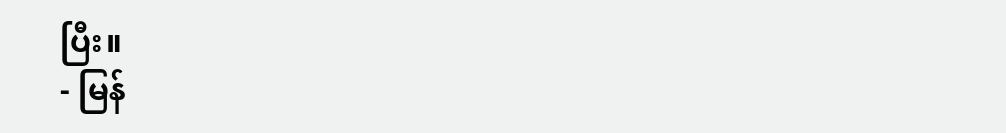ပြီး။
- မြန်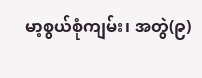မာ့စွယ်စုံကျမ်း၊ အတွဲ(၉)